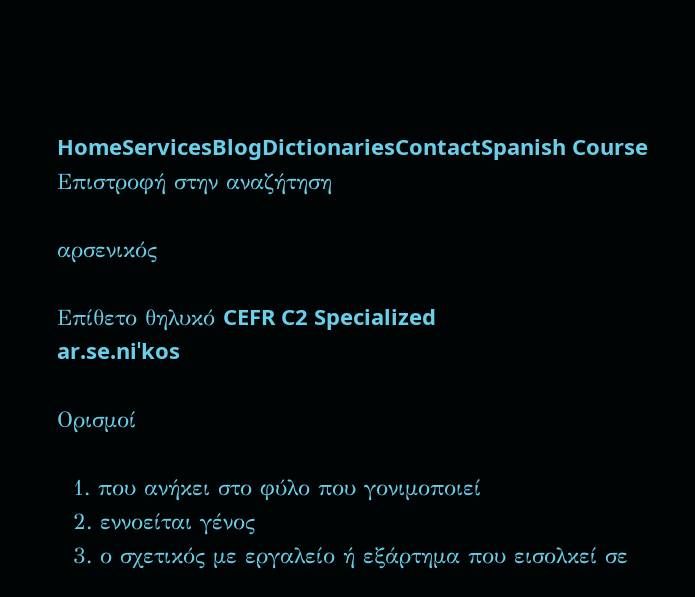HomeServicesBlogDictionariesContactSpanish Course
Επιστροφή στην αναζήτηση

αρσενικός

Επίθετο θηλυκό CEFR C2 Specialized
ar.se.niˈkos

Ορισμοί

  1. που ανήκει στο φύλο που γονιμοποιεί
  2. εννοείται γένος
  3. ο σχετικός με εργαλείο ή εξάρτημα που εισολκεί σε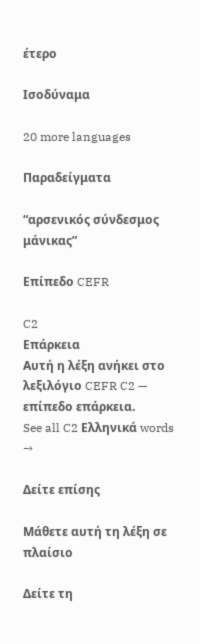έτερο

Ισοδύναμα

20 more languages

Παραδείγματα

“αρσενικός σύνδεσμος μάνικας”

Επίπεδο CEFR

C2
Επάρκεια
Αυτή η λέξη ανήκει στο λεξιλόγιο CEFR C2 — επίπεδο επάρκεια.
See all C2 Ελληνικά words →

Δείτε επίσης

Μάθετε αυτή τη λέξη σε πλαίσιο

Δείτε τη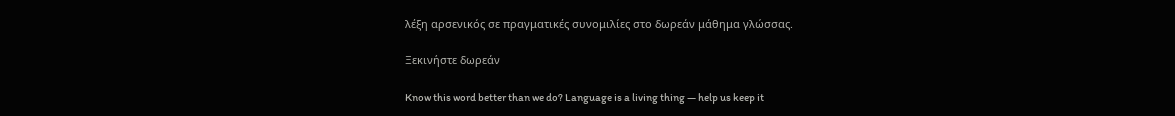λέξη αρσενικός σε πραγματικές συνομιλίες στο δωρεάν μάθημα γλώσσας.

Ξεκινήστε δωρεάν

Know this word better than we do? Language is a living thing — help us keep it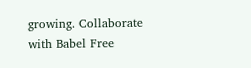growing. Collaborate with Babel Free